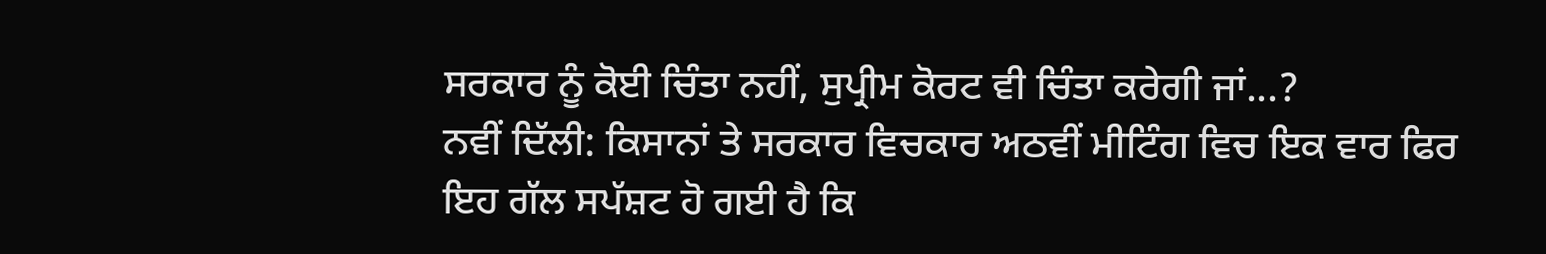ਸਰਕਾਰ ਨੂੰ ਕੋਈ ਚਿੰਤਾ ਨਹੀਂ, ਸੁਪ੍ਰੀਮ ਕੋਰਟ ਵੀ ਚਿੰਤਾ ਕਰੇਗੀ ਜਾਂ...?
ਨਵੀਂ ਦਿੱਲੀ: ਕਿਸਾਨਾਂ ਤੇ ਸਰਕਾਰ ਵਿਚਕਾਰ ਅਠਵੀਂ ਮੀਟਿੰਗ ਵਿਚ ਇਕ ਵਾਰ ਫਿਰ ਇਹ ਗੱਲ ਸਪੱਸ਼ਟ ਹੋ ਗਈ ਹੈ ਕਿ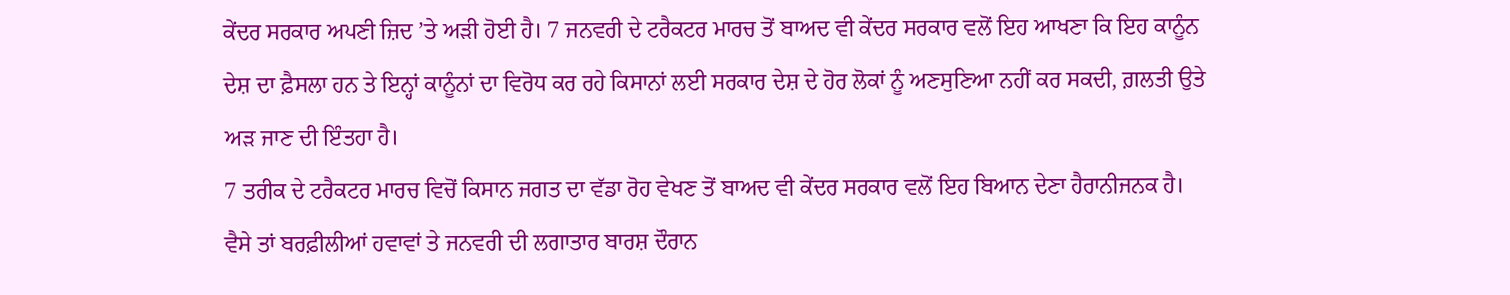ਕੇਂਦਰ ਸਰਕਾਰ ਅਪਣੀ ਜ਼ਿਦ ’ਤੇ ਅੜੀ ਹੋਈ ਹੈ। 7 ਜਨਵਰੀ ਦੇ ਟਰੈਕਟਰ ਮਾਰਚ ਤੋਂ ਬਾਅਦ ਵੀ ਕੇਂਦਰ ਸਰਕਾਰ ਵਲੋਂ ਇਹ ਆਖਣਾ ਕਿ ਇਹ ਕਾਨੂੰਨ ਦੇਸ਼ ਦਾ ਫ਼ੈਸਲਾ ਹਨ ਤੇ ਇਨ੍ਹਾਂ ਕਾਨੂੰਨਾਂ ਦਾ ਵਿਰੋਧ ਕਰ ਰਹੇ ਕਿਸਾਨਾਂ ਲਈ ਸਰਕਾਰ ਦੇਸ਼ ਦੇ ਹੋਰ ਲੋਕਾਂ ਨੂੰ ਅਣਸੁਣਿਆ ਨਹੀਂ ਕਰ ਸਕਦੀ, ਗ਼ਲਤੀ ਉਤੇ ਅੜ ਜਾਣ ਦੀ ਇੰਤਹਾ ਹੈ।
7 ਤਰੀਕ ਦੇ ਟਰੈਕਟਰ ਮਾਰਚ ਵਿਚੋਂ ਕਿਸਾਨ ਜਗਤ ਦਾ ਵੱਡਾ ਰੋਹ ਵੇਖਣ ਤੋਂ ਬਾਅਦ ਵੀ ਕੇਂਦਰ ਸਰਕਾਰ ਵਲੋਂ ਇਹ ਬਿਆਨ ਦੇਣਾ ਹੈਰਾਨੀਜਨਕ ਹੈ। ਵੈਸੇ ਤਾਂ ਬਰਫ਼ੀਲੀਆਂ ਹਵਾਵਾਂ ਤੇ ਜਨਵਰੀ ਦੀ ਲਗਾਤਾਰ ਬਾਰਸ਼ ਦੌਰਾਨ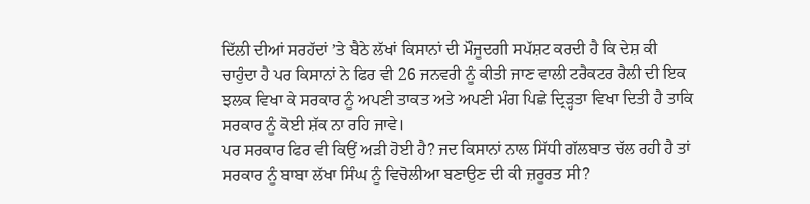ਦਿੱਲੀ ਦੀਆਂ ਸਰਹੱਦਾਂ ’ਤੇ ਬੈਠੇ ਲੱਖਾਂ ਕਿਸਾਨਾਂ ਦੀ ਮੌਜੂਦਗੀ ਸਪੱਸ਼ਟ ਕਰਦੀ ਹੈ ਕਿ ਦੇਸ਼ ਕੀ ਚਾਹੁੰਦਾ ਹੈ ਪਰ ਕਿਸਾਨਾਂ ਨੇ ਫਿਰ ਵੀ 26 ਜਨਵਰੀ ਨੂੰ ਕੀਤੀ ਜਾਣ ਵਾਲੀ ਟਰੈਕਟਰ ਰੈਲੀ ਦੀ ਇਕ ਝਲਕ ਵਿਖਾ ਕੇ ਸਰਕਾਰ ਨੂੰ ਅਪਣੀ ਤਾਕਤ ਅਤੇ ਅਪਣੀ ਮੰਗ ਪਿਛੇ ਦ੍ਰਿੜ੍ਹਤਾ ਵਿਖਾ ਦਿਤੀ ਹੈ ਤਾਕਿ ਸਰਕਾਰ ਨੂੰ ਕੋਈ ਸ਼ੱਕ ਨਾ ਰਹਿ ਜਾਵੇ।
ਪਰ ਸਰਕਾਰ ਫਿਰ ਵੀ ਕਿਉਂ ਅੜੀ ਹੋਈ ਹੈ? ਜਦ ਕਿਸਾਨਾਂ ਨਾਲ ਸਿੱਧੀ ਗੱਲਬਾਤ ਚੱਲ ਰਹੀ ਹੈ ਤਾਂ ਸਰਕਾਰ ਨੂੰ ਬਾਬਾ ਲੱਖਾ ਸਿੰਘ ਨੂੰ ਵਿਚੋਲੀਆ ਬਣਾਉਣ ਦੀ ਕੀ ਜ਼ਰੂਰਤ ਸੀ?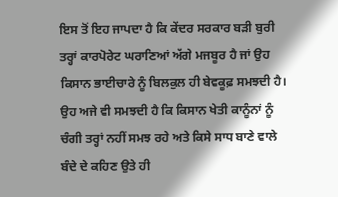ਇਸ ਤੋਂ ਇਹ ਜਾਪਦਾ ਹੈ ਕਿ ਕੇਂਦਰ ਸਰਕਾਰ ਬੜੀ ਬੁਰੀ ਤਰ੍ਹਾਂ ਕਾਰਪੋਰੇਟ ਘਰਾਣਿਆਂ ਅੱਗੇ ਮਜਬੂਰ ਹੈ ਜਾਂ ਉਹ ਕਿਸਾਨ ਭਾਈਚਾਰੇ ਨੂੰ ਬਿਲਕੁਲ ਹੀ ਬੇਵਕੂਫ਼ ਸਮਝਦੀ ਹੈ। ਉਹ ਅਜੇ ਵੀ ਸਮਝਦੀ ਹੈ ਕਿ ਕਿਸਾਨ ਖੇਤੀ ਕਾਨੂੰਨਾਂ ਨੂੰ ਚੰਗੀ ਤਰ੍ਹਾਂ ਨਹੀਂ ਸਮਝ ਰਹੇ ਅਤੇ ਕਿਸੇ ਸਾਧ ਬਾਣੇ ਵਾਲੇ ਬੰਦੇ ਦੇ ਕਹਿਣ ਉਤੇ ਹੀ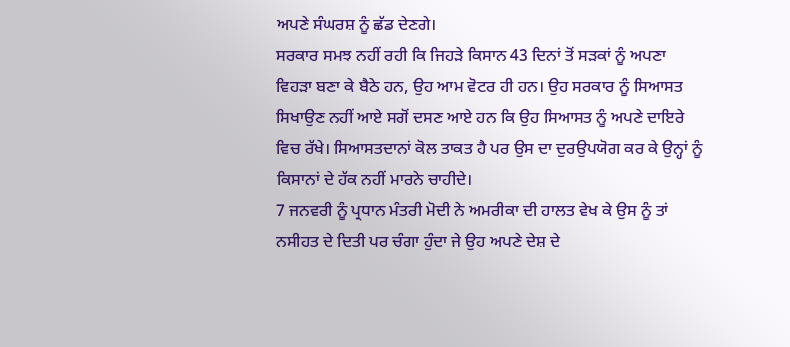ਅਪਣੇ ਸੰਘਰਸ਼ ਨੂੰ ਛੱਡ ਦੇਣਗੇ।
ਸਰਕਾਰ ਸਮਝ ਨਹੀਂ ਰਹੀ ਕਿ ਜਿਹੜੇ ਕਿਸਾਨ 43 ਦਿਨਾਂ ਤੋਂ ਸੜਕਾਂ ਨੂੰ ਅਪਣਾ ਵਿਹੜਾ ਬਣਾ ਕੇ ਬੈਠੇ ਹਨ, ਉਹ ਆਮ ਵੋਟਰ ਹੀ ਹਨ। ਉਹ ਸਰਕਾਰ ਨੂੰ ਸਿਆਸਤ ਸਿਖਾਉਣ ਨਹੀਂ ਆਏ ਸਗੋਂ ਦਸਣ ਆਏ ਹਨ ਕਿ ਉਹ ਸਿਆਸਤ ਨੂੰ ਅਪਣੇ ਦਾਇਰੇ ਵਿਚ ਰੱਖੇ। ਸਿਆਸਤਦਾਨਾਂ ਕੋਲ ਤਾਕਤ ਹੈ ਪਰ ਉਸ ਦਾ ਦੁਰਉਪਯੋਗ ਕਰ ਕੇ ਉਨ੍ਹਾਂ ਨੂੰ ਕਿਸਾਨਾਂ ਦੇ ਹੱਕ ਨਹੀਂ ਮਾਰਨੇ ਚਾਹੀਦੇ।
7 ਜਨਵਰੀ ਨੂੰ ਪ੍ਰਧਾਨ ਮੰਤਰੀ ਮੋਦੀ ਨੇ ਅਮਰੀਕਾ ਦੀ ਹਾਲਤ ਵੇਖ ਕੇ ਉਸ ਨੂੰ ਤਾਂ ਨਸੀਹਤ ਦੇ ਦਿਤੀ ਪਰ ਚੰਗਾ ਹੁੰਦਾ ਜੇ ਉਹ ਅਪਣੇ ਦੇਸ਼ ਦੇ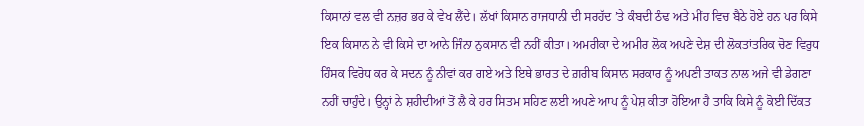ਕਿਸਾਨਾਂ ਵਲ ਵੀ ਨਜ਼ਰ ਭਰ ਕੇ ਵੇਖ ਲੈਂਦੇ। ਲੱਖਾਂ ਕਿਸਾਨ ਰਾਜਧਾਨੀ ਦੀ ਸਰਹੱਦ ’ਤੇ ਕੰਬਦੀ ਠੰਢ ਅਤੇ ਮੀਂਹ ਵਿਚ ਬੈਠੇ ਹੋਏ ਹਨ ਪਰ ਕਿਸੇ ਇਕ ਕਿਸਾਨ ਨੇ ਵੀ ਕਿਸੇ ਦਾ ਆਨੇ ਜਿੰਨਾ ਨੁਕਸਾਨ ਵੀ ਨਹੀਂ ਕੀਤਾ। ਅਮਰੀਕਾ ਦੇ ਅਮੀਰ ਲੋਕ ਅਪਣੇ ਦੇਸ਼ ਦੀ ਲੋਕਤਾਂਤਰਿਕ ਚੋਣ ਵਿਰੁਧ ਹਿੰਸਕ ਵਿਰੋਧ ਕਰ ਕੇ ਸਦਨ ਨੂੰ ਨੀਵਾਂ ਕਰ ਗਏ ਅਤੇ ਇਥੇ ਭਾਰਤ ਦੇ ਗ਼ਰੀਬ ਕਿਸਾਨ ਸਰਕਾਰ ਨੂੰ ਅਪਣੀ ਤਾਕਤ ਨਾਲ ਅਜੇ ਵੀ ਡੇਗਣਾ ਨਹੀਂ ਚਾਹੁੰਦੇ। ਉਨ੍ਹਾਂ ਨੇ ਸ਼ਹੀਦੀਆਂ ਤੋਂ ਲੈ ਕੇ ਹਰ ਸਿਤਮ ਸਹਿਣ ਲਈ ਅਪਣੇ ਆਪ ਨੂੰ ਪੇਸ਼ ਕੀਤਾ ਹੋਇਆ ਹੈ ਤਾਕਿ ਕਿਸੇ ਨੂੰ ਕੋਈ ਦਿੱਕਤ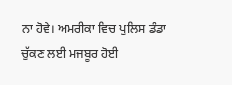ਨਾ ਹੋਵੇ। ਅਮਰੀਕਾ ਵਿਚ ਪੁਲਿਸ ਡੰਡਾ ਚੁੱਕਣ ਲਈ ਮਜਬੂਰ ਹੋਈ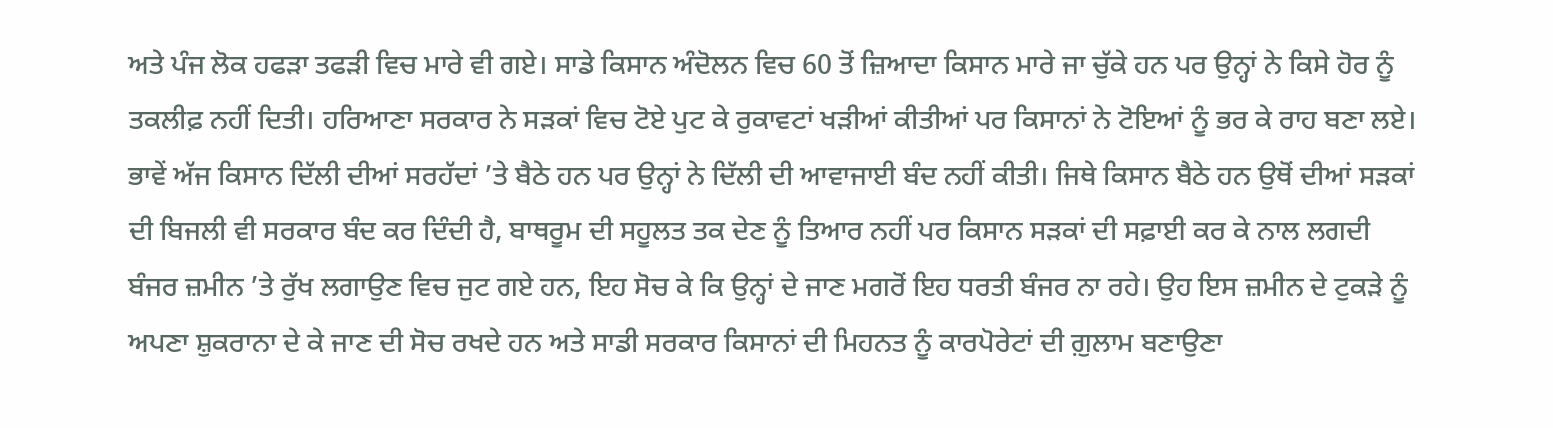ਅਤੇ ਪੰਜ ਲੋਕ ਹਫੜਾ ਤਫੜੀ ਵਿਚ ਮਾਰੇ ਵੀ ਗਏ। ਸਾਡੇ ਕਿਸਾਨ ਅੰਦੋਲਨ ਵਿਚ 60 ਤੋਂ ਜ਼ਿਆਦਾ ਕਿਸਾਨ ਮਾਰੇ ਜਾ ਚੁੱਕੇ ਹਨ ਪਰ ਉਨ੍ਹਾਂ ਨੇ ਕਿਸੇ ਹੋਰ ਨੂੰ ਤਕਲੀਫ਼ ਨਹੀਂ ਦਿਤੀ। ਹਰਿਆਣਾ ਸਰਕਾਰ ਨੇ ਸੜਕਾਂ ਵਿਚ ਟੋਏ ਪੁਟ ਕੇ ਰੁਕਾਵਟਾਂ ਖੜੀਆਂ ਕੀਤੀਆਂ ਪਰ ਕਿਸਾਨਾਂ ਨੇ ਟੋਇਆਂ ਨੂੰ ਭਰ ਕੇ ਰਾਹ ਬਣਾ ਲਏ।
ਭਾਵੇਂ ਅੱਜ ਕਿਸਾਨ ਦਿੱਲੀ ਦੀਆਂ ਸਰਹੱਦਾਂ ’ਤੇ ਬੈਠੇ ਹਨ ਪਰ ਉਨ੍ਹਾਂ ਨੇ ਦਿੱਲੀ ਦੀ ਆਵਾਜਾਈ ਬੰਦ ਨਹੀਂ ਕੀਤੀ। ਜਿਥੇ ਕਿਸਾਨ ਬੈਠੇ ਹਨ ਉਥੋਂ ਦੀਆਂ ਸੜਕਾਂ ਦੀ ਬਿਜਲੀ ਵੀ ਸਰਕਾਰ ਬੰਦ ਕਰ ਦਿੰਦੀ ਹੈ, ਬਾਥਰੂਮ ਦੀ ਸਹੂਲਤ ਤਕ ਦੇਣ ਨੂੰ ਤਿਆਰ ਨਹੀਂ ਪਰ ਕਿਸਾਨ ਸੜਕਾਂ ਦੀ ਸਫ਼ਾਈ ਕਰ ਕੇ ਨਾਲ ਲਗਦੀ ਬੰਜਰ ਜ਼ਮੀਨ ’ਤੇ ਰੁੱਖ ਲਗਾਉਣ ਵਿਚ ਜੁਟ ਗਏ ਹਨ, ਇਹ ਸੋਚ ਕੇ ਕਿ ਉਨ੍ਹਾਂ ਦੇ ਜਾਣ ਮਗਰੋਂ ਇਹ ਧਰਤੀ ਬੰਜਰ ਨਾ ਰਹੇ। ਉਹ ਇਸ ਜ਼ਮੀਨ ਦੇ ਟੁਕੜੇ ਨੂੰ ਅਪਣਾ ਸ਼ੁਕਰਾਨਾ ਦੇ ਕੇ ਜਾਣ ਦੀ ਸੋਚ ਰਖਦੇ ਹਨ ਅਤੇ ਸਾਡੀ ਸਰਕਾਰ ਕਿਸਾਨਾਂ ਦੀ ਮਿਹਨਤ ਨੂੰ ਕਾਰਪੋਰੇਟਾਂ ਦੀ ਗ਼ੁਲਾਮ ਬਣਾਉਣਾ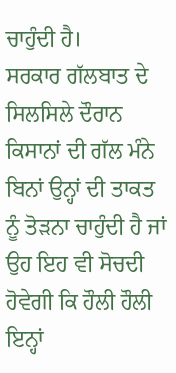ਚਾਹੁੰਦੀ ਹੈ।
ਸਰਕਾਰ ਗੱਲਬਾਤ ਦੇ ਸਿਲਸਿਲੇ ਦੌਰਾਨ ਕਿਸਾਨਾਂ ਦੀ ਗੱਲ ਮੰਨੇ ਬਿਨਾਂ ਉਨ੍ਹਾਂ ਦੀ ਤਾਕਤ ਨੂੰ ਤੋੜਨਾ ਚਾਹੁੰਦੀ ਹੈ ਜਾਂ ਉਹ ਇਹ ਵੀ ਸੋਚਦੀ ਹੋਵੇਗੀ ਕਿ ਹੌਲੀ ਹੌਲੀ ਇਨ੍ਹਾਂ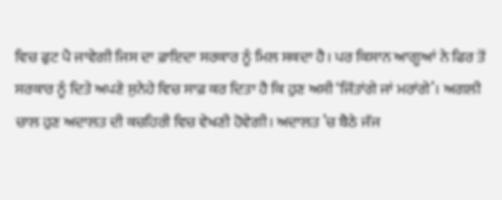ਵਿਚ ਫੁਟ ਪੈ ਜਾਵੇਗੀ ਜਿਸ ਦਾ ਫ਼ਾਇਦਾ ਸਰਕਾਰ ਨੂੰ ਮਿਲ ਸਕਦਾ ਹੈ। ਪਰ ਕਿਸਾਨ ਆਗੂਆਂ ਨੇ ਫਿਰ ਤੋਂ ਸਰਕਾਰ ਨੂੰ ਦਿਤੇ ਅਪਣੇ ਸੁਨੇਹੇ ਵਿਚ ਸਾਫ਼ ਕਰ ਦਿਤਾ ਹੈ ਕਿ ਹੁਣ ਅਸੀ ‘ਜਿੱਤਾਂਗੇ ਜਾਂ ਮਰਾਂਗੇ’। ਅਗਲੀ ਚਾਲ ਹੁਣ ਅਦਾਲਤ ਦੀ ਕਚਹਿਰੀ ਵਿਚ ਵੇਖਣੀ ਹੋਵੇਗੀ। ਅਦਾਲਤ ’ਚ ਬੈਠੇ ਜੱਜ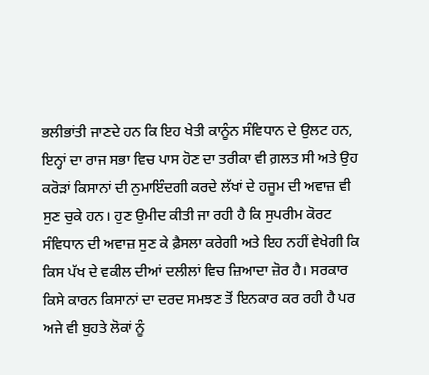ਭਲੀਭਾਂਤੀ ਜਾਣਦੇ ਹਨ ਕਿ ਇਹ ਖੇਤੀ ਕਾਨੂੰਨ ਸੰਵਿਧਾਨ ਦੇ ਉਲਟ ਹਨ, ਇਨ੍ਹਾਂ ਦਾ ਰਾਜ ਸਭਾ ਵਿਚ ਪਾਸ ਹੋਣ ਦਾ ਤਰੀਕਾ ਵੀ ਗ਼ਲਤ ਸੀ ਅਤੇ ਉਹ ਕਰੋੜਾਂ ਕਿਸਾਨਾਂ ਦੀ ਨੁਮਾਇੰਦਗੀ ਕਰਦੇ ਲੱਖਾਂ ਦੇ ਹਜੂਮ ਦੀ ਅਵਾਜ਼ ਵੀ ਸੁਣ ਚੁਕੇ ਹਨ। ਹੁਣ ਉਮੀਦ ਕੀਤੀ ਜਾ ਰਹੀ ਹੈ ਕਿ ਸੁਪਰੀਮ ਕੋਰਟ ਸੰਵਿਧਾਨ ਦੀ ਅਵਾਜ਼ ਸੁਣ ਕੇ ਫ਼ੈਸਲਾ ਕਰੇਗੀ ਅਤੇ ਇਹ ਨਹੀਂ ਵੇਖੇਗੀ ਕਿ ਕਿਸ ਪੱਖ ਦੇ ਵਕੀਲ ਦੀਆਂ ਦਲੀਲਾਂ ਵਿਚ ਜ਼ਿਆਦਾ ਜ਼ੋਰ ਹੈ। ਸਰਕਾਰ ਕਿਸੇ ਕਾਰਨ ਕਿਸਾਨਾਂ ਦਾ ਦਰਦ ਸਮਝਣ ਤੋਂ ਇਨਕਾਰ ਕਰ ਰਹੀ ਹੈ ਪਰ ਅਜੇ ਵੀ ਬੁਹਤੇ ਲੋਕਾਂ ਨੂੰ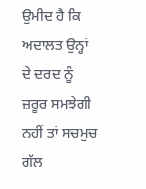ਉਮੀਦ ਹੈ ਕਿ ਅਦਾਲਤ ਉਨ੍ਹਾਂ ਦੇ ਦਰਦ ਨੂੰ ਜ਼ਰੂਰ ਸਮਝੇਗੀ ਨਹੀਂ ਤਾਂ ਸਚਮੁਚ ਗੱਲ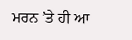ਮਰਨ ’ਤੇ ਹੀ ਆ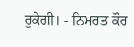ਰੁਕੇਗੀ। - ਨਿਮਰਤ ਕੌਰ